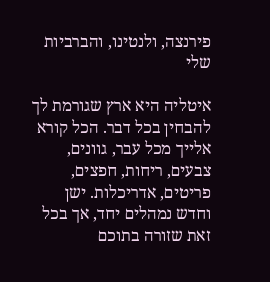פירנצה, ולנטינו, והברביות שלי

איטליה היא ארץ שגורמת לך להבחין בכל דבר. הכל קורא אלייך מכל עבר, גוונים, צבעים, ריחות, חפצים, פריטים, אדריכלות. ישן וחדש נמהלים יחד, אך בכל זאת שזורה בתוכם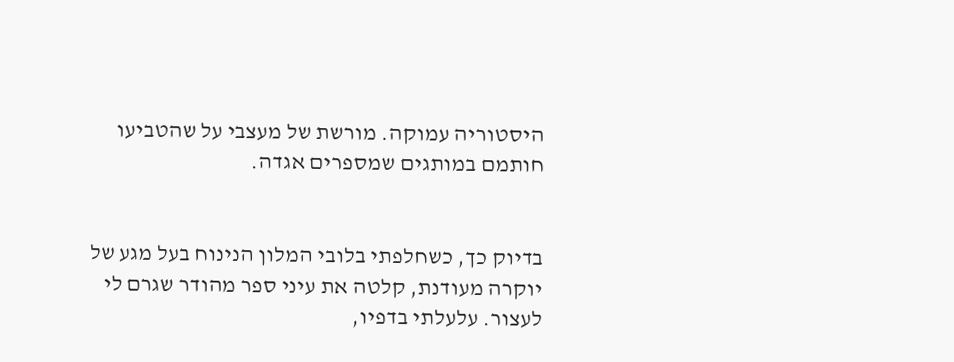היסטוריה עמוקה. מורשת של מעצבי על שהטביעו חותמם במותגים שמספרים אגדה.


בדיוק כך, כשחלפתי בלובי המלון הנינוח בעל מגע של יוקרה מעודנת, קלטה את עיני ספר מהודר שגרם לי לעצור. עלעלתי בדפיו,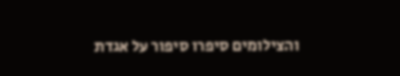והצילומים סיפרו סיפור על אגדת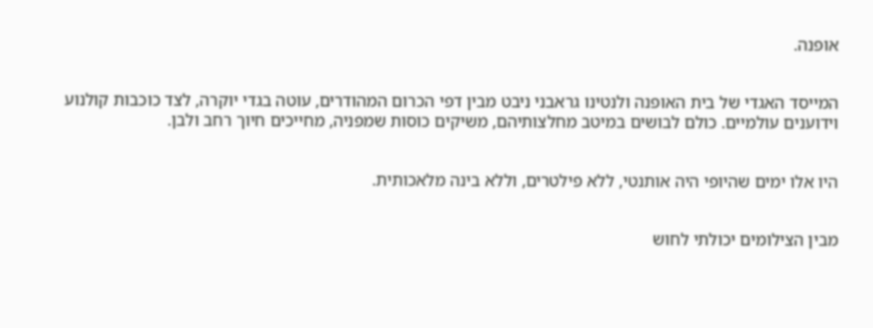אופנה.


המייסד האגדי של בית האופנה ולנטינו גראבני ניבט מבין דפי הכרום המהודרים, עוטה בגדי יוקרה, לצד כוכבות קולנוע וידוענים עולמיים. כולם לבושים במיטב מחלצותיהם, משיקים כוסות שמפניה, מחייכים חיוך רחב ולבן.


היו אלו ימים שהיופי היה אותנטי, ללא פילטרים, וללא בינה מלאכותית.


מבין הצילומים יכולתי לחוש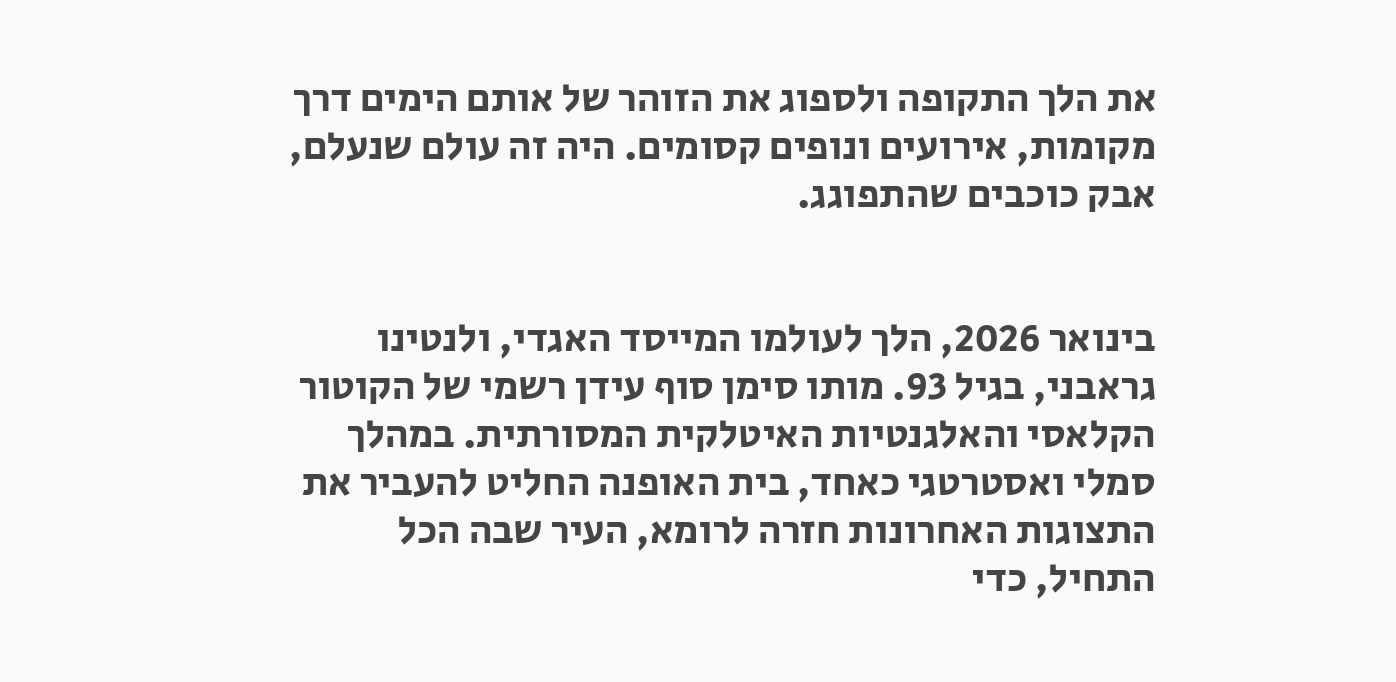את הלך התקופה ולספוג את הזוהר של אותם הימים דרך מקומות, אירועים ונופים קסומים. היה זה עולם שנעלם, אבק כוכבים שהתפוגג.


בינואר 2026, הלך לעולמו המייסד האגדי, ולנטינו גראבני, בגיל 93. מותו סימן סוף עידן רשמי של הקוטור הקלאסי והאלגנטיות האיטלקית המסורתית. במהלך סמלי ואסטרטגי כאחד, בית האופנה החליט להעביר את התצוגות האחרונות חזרה לרומא, העיר שבה הכל התחיל, כדי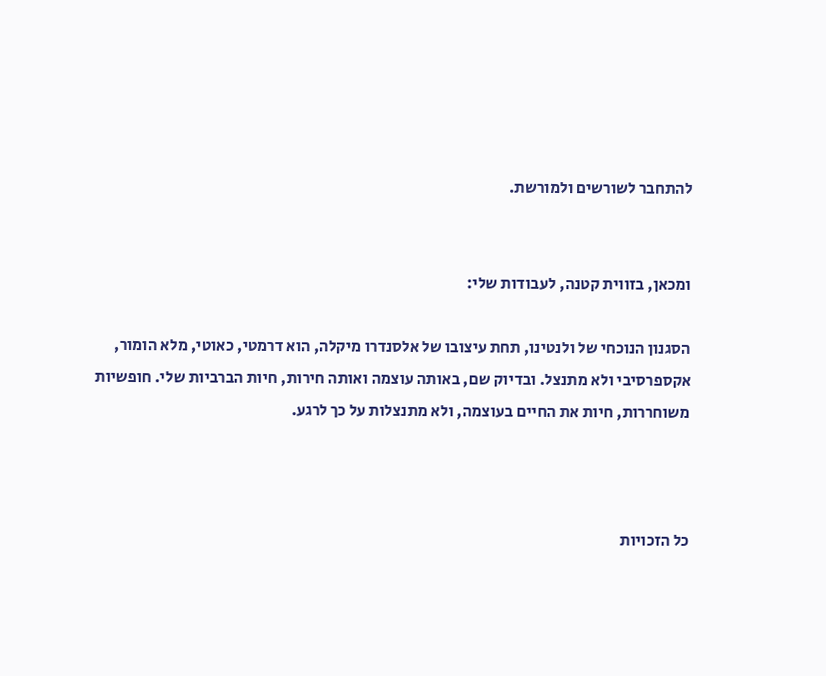להתחבר לשורשים ולמורשת.


ומכאן, בזווית קטנה, לעבודות שלי:

הסגנון הנוכחי של ולנטינו, תחת עיצובו של אלסנדרו מיקלה, הוא דרמטי, כאוטי, מלא הומור, אקספרסיבי ולא מתנצל. ובדיוק שם, באותה עוצמה ואותה חירות, חיות הברביות שלי. חופשיות משוחררות, חיות את החיים בעוצמה, ולא מתנצלות על כך לרגע.



כל הזכויות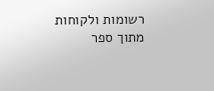רשומות ולקוחות מתוך ספר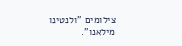צילומים "ולנטינו מילאנו".